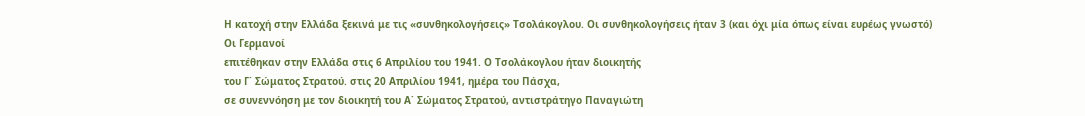Η κατοχή στην Ελλάδα ξεκινά με τις «συνθηκολογήσεις» Τσολάκογλου. Οι συνθηκολογήσεις ήταν 3 (και όχι μία όπως είναι ευρέως γνωστό)
Οι Γερμανοί
επιτέθηκαν στην Ελλάδα στις 6 Απριλίου του 1941. Ο Τσολάκογλου ήταν διοικητής
του Γ΄ Σώματος Στρατού. στις 20 Απριλίου 1941, ημέρα του Πάσχα,
σε συνεννόηση με τον διοικητή του Α΄ Σώματος Στρατού, αντιστράτηγο Παναγιώτη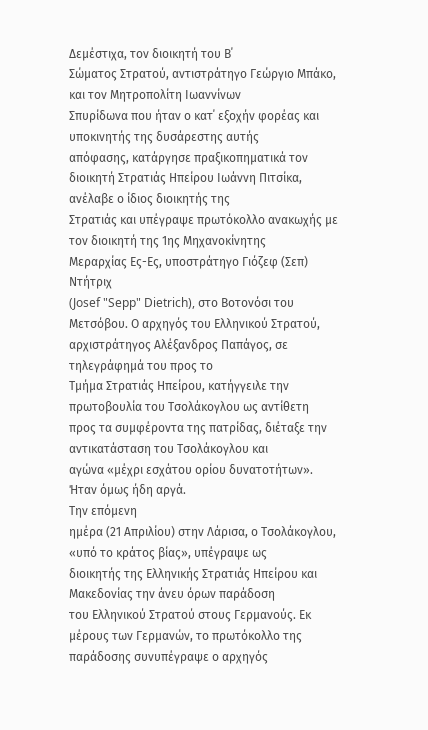Δεμέστιχα, τον διοικητή του Β΄
Σώματος Στρατού, αντιστράτηγο Γεώργιο Μπάκο, και τον Μητροπολίτη Ιωαννίνων
Σπυρίδωνα που ήταν ο κατ΄ εξοχήν φορέας και υποκινητής της δυσάρεστης αυτής
απόφασης, κατάργησε πραξικοπηματικά τον διοικητή Στρατιάς Ηπείρου Ιωάννη Πιτσίκα, ανέλαβε ο ίδιος διοικητής της
Στρατιάς και υπέγραψε πρωτόκολλο ανακωχής με τον διοικητή της 1ης Μηχανοκίνητης
Μεραρχίας Ες-Ες, υποστράτηγο Γιόζεφ (Σεπ) Ντήτριχ
(Josef "Sepp" Dietrich), στο Βοτονόσι του Μετσόβου. Ο αρχηγός του Ελληνικού Στρατού, αρχιστράτηγος Αλέξανδρος Παπάγος, σε τηλεγράφημά του προς το
Τμήμα Στρατιάς Ηπείρου, κατήγγειλε την πρωτοβουλία του Τσολάκογλου ως αντίθετη
προς τα συμφέροντα της πατρίδας, διέταξε την αντικατάσταση του Τσολάκογλου και
αγώνα «μέχρι εσχάτου ορίου δυνατοτήτων». Ήταν όμως ήδη αργά.
Την επόμενη
ημέρα (21 Απριλίου) στην Λάρισα, ο Τσολάκογλου, «υπό το κράτος βίας», υπέγραψε ως
διοικητής της Ελληνικής Στρατιάς Ηπείρου και Μακεδονίας την άνευ όρων παράδοση
του Ελληνικού Στρατού στους Γερμανούς. Εκ μέρους των Γερμανών, το πρωτόκολλο της παράδοσης συνυπέγραψε ο αρχηγός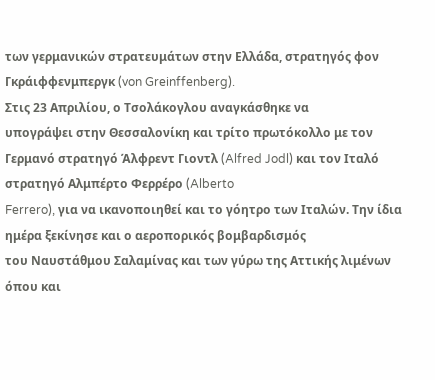των γερμανικών στρατευμάτων στην Ελλάδα, στρατηγός φον Γκράιφφενμπεργκ (von Greinffenberg).
Στις 23 Απριλίου, ο Τσολάκογλου αναγκάσθηκε να
υπογράψει στην Θεσσαλονίκη και τρίτο πρωτόκολλο με τον Γερμανό στρατηγό Άλφρεντ Γιοντλ (Alfred Jodl) και τον Ιταλό
στρατηγό Αλμπέρτο Φερρέρο (Alberto
Ferrero), για να ικανοποιηθεί και το γόητρο των Ιταλών. Την ίδια ημέρα ξεκίνησε και ο αεροπορικός βομβαρδισμός
του Ναυστάθμου Σαλαμίνας και των γύρω της Αττικής λιμένων όπου και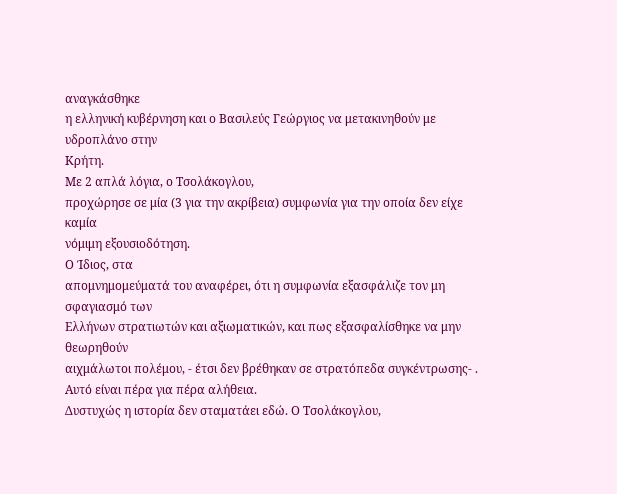αναγκάσθηκε
η ελληνική κυβέρνηση και ο Βασιλεύς Γεώργιος να μετακινηθούν με υδροπλάνο στην
Κρήτη.
Με 2 απλά λόγια, ο Τσολάκογλου,
προχώρησε σε μία (3 για την ακρίβεια) συμφωνία για την οποία δεν είχε καμία
νόμιμη εξουσιοδότηση.
Ο Ίδιος, στα
απομνημομεύματά του αναφέρει, ότι η συμφωνία εξασφάλιζε τον μη σφαγιασμό των
Ελλήνων στρατιωτών και αξιωματικών, και πως εξασφαλίσθηκε να μην θεωρηθούν
αιχμάλωτοι πολέμου, - έτσι δεν βρέθηκαν σε στρατόπεδα συγκέντρωσης- .
Αυτό είναι πέρα για πέρα αλήθεια.
Δυστυχώς η ιστορία δεν σταματάει εδώ. Ο Τσολάκογλου,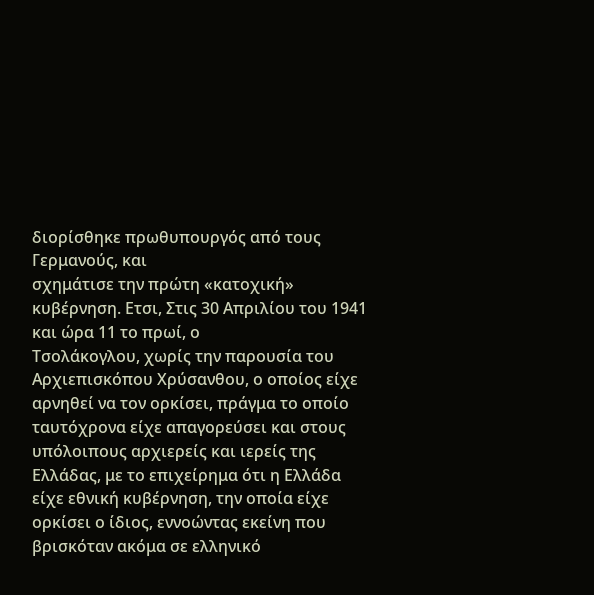διορίσθηκε πρωθυπουργός από τους Γερμανούς, και
σχημάτισε την πρώτη «κατοχική» κυβέρνηση. Ετσι, Στις 30 Απριλίου του 1941 και ώρα 11 το πρωί, ο
Τσολάκογλου, χωρίς την παρουσία του Αρχιεπισκόπου Χρύσανθου, ο οποίος είχε
αρνηθεί να τον ορκίσει, πράγμα το οποίο ταυτόχρονα είχε απαγορεύσει και στους
υπόλοιπους αρχιερείς και ιερείς της Ελλάδας, με το επιχείρημα ότι η Ελλάδα
είχε εθνική κυβέρνηση, την οποία είχε ορκίσει ο ίδιος, εννοώντας εκείνη που
βρισκόταν ακόμα σε ελληνικό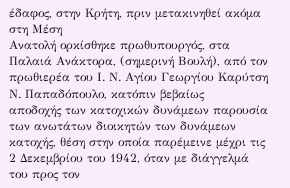έδαφος, στην Κρήτη, πριν μετακινηθεί ακόμα στη Μέση
Ανατολή ορκίσθηκε πρωθυπουργός, στα Παλαιά Ανάκτορα, (σημερινή Βουλή), από τον
πρωθιερέα του Ι. Ν. Αγίου Γεωργίου Καρύτση Ν. Παπαδόπουλο, κατόπιν βεβαίως
αποδοχής των κατοχικών δυνάμεων παρουσία των ανωτάτων διοικητών των δυνάμεων
κατοχής, θέση στην οποία παρέμεινε μέχρι τις 2 Δεκεμβρίου του 1942, όταν με διάγγελμά
του προς τον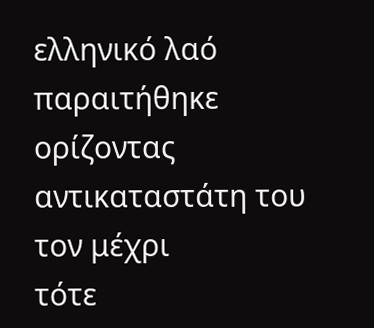ελληνικό λαό παραιτήθηκε ορίζοντας αντικαταστάτη του τον μέχρι
τότε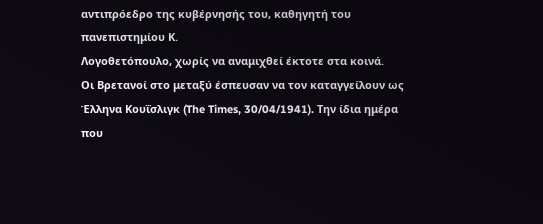αντιπρόεδρο της κυβέρνησής του, καθηγητή του πανεπιστημίου Κ.
Λογοθετόπουλο, χωρίς να αναμιχθεί έκτοτε στα κοινά.
Οι Βρετανοί στο μεταξύ έσπευσαν να τον καταγγείλουν ως Έλληνα Κουΐσλιγκ (The Times, 30/04/1941). Την ίδια ημέρα που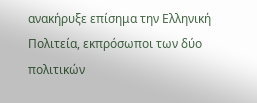ανακήρυξε επίσημα την Ελληνική Πολιτεία, εκπρόσωποι των δύο πολιτικών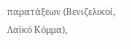παρατάξεων (Βενιζελικοί, Λαϊκό Κόμμα),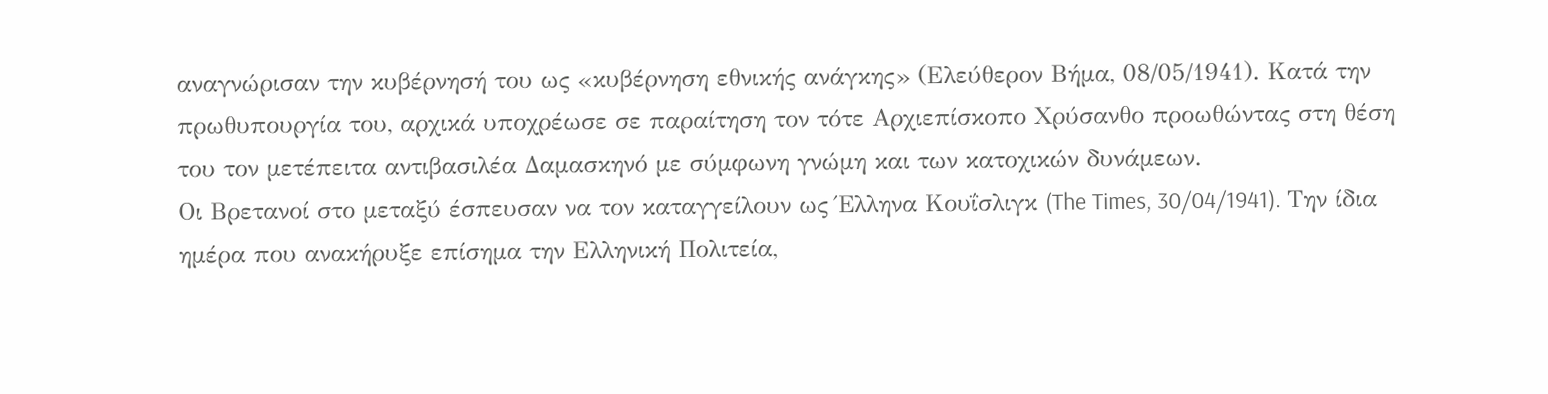αναγνώρισαν την κυβέρνησή του ως «κυβέρνηση εθνικής ανάγκης» (Ελεύθερον Βήμα, 08/05/1941). Κατά την πρωθυπουργία του, αρχικά υποχρέωσε σε παραίτηση τον τότε Αρχιεπίσκοπο Χρύσανθο προωθώντας στη θέση του τον μετέπειτα αντιβασιλέα Δαμασκηνό με σύμφωνη γνώμη και των κατοχικών δυνάμεων.
Οι Βρετανοί στο μεταξύ έσπευσαν να τον καταγγείλουν ως Έλληνα Κουΐσλιγκ (The Times, 30/04/1941). Την ίδια ημέρα που ανακήρυξε επίσημα την Ελληνική Πολιτεία,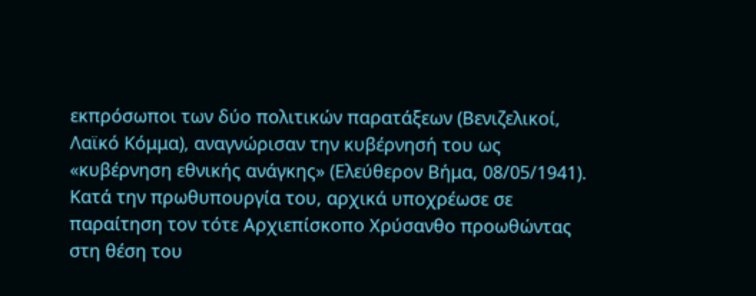εκπρόσωποι των δύο πολιτικών παρατάξεων (Βενιζελικοί, Λαϊκό Κόμμα), αναγνώρισαν την κυβέρνησή του ως «κυβέρνηση εθνικής ανάγκης» (Ελεύθερον Βήμα, 08/05/1941). Κατά την πρωθυπουργία του, αρχικά υποχρέωσε σε παραίτηση τον τότε Αρχιεπίσκοπο Χρύσανθο προωθώντας στη θέση του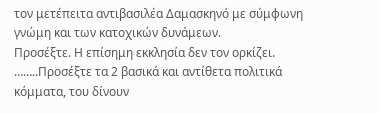τον μετέπειτα αντιβασιλέα Δαμασκηνό με σύμφωνη γνώμη και των κατοχικών δυνάμεων.
Προσέξτε. Η επίσημη εκκλησία δεν τον ορκίζει. ……..Προσέξτε τα 2 βασικά και αντίθετα πολιτικά κόμματα, του δίνουν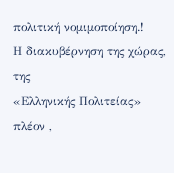πολιτική νομιμοποίηση.!
Η διακυβέρνηση της χώρας, της
«Ελληνικής Πολιτείας» πλέον ,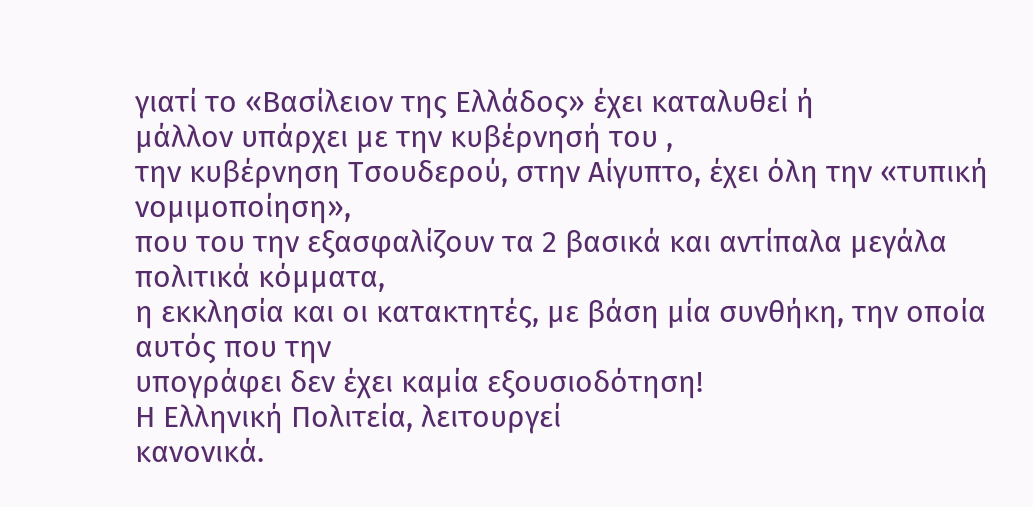γιατί το «Βασίλειον της Ελλάδος» έχει καταλυθεί ή
μάλλον υπάρχει με την κυβέρνησή του ,
την κυβέρνηση Τσουδερού, στην Αίγυπτο, έχει όλη την «τυπική νομιμοποίηση»,
που του την εξασφαλίζουν τα 2 βασικά και αντίπαλα μεγάλα πολιτικά κόμματα,
η εκκλησία και οι κατακτητές, με βάση μία συνθήκη, την οποία αυτός που την
υπογράφει δεν έχει καμία εξουσιοδότηση!
Η Ελληνική Πολιτεία, λειτουργεί
κανονικά.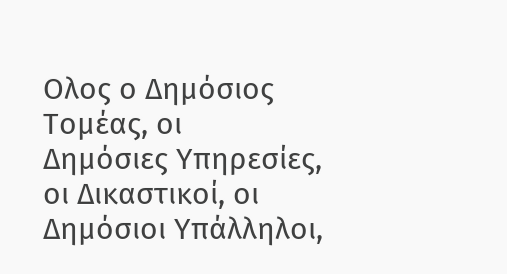Ολος ο Δημόσιος Τομέας, οι
Δημόσιες Υπηρεσίες, οι Δικαστικοί, οι Δημόσιοι Υπάλληλοι,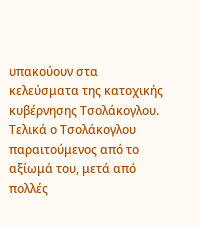υπακούουν στα
κελεύσματα της κατοχικής κυβέρνησης Τσολάκογλου. Τελικά ο Τσολάκογλου
παραιτούμενος από το αξίωμά του, μετά από πολλές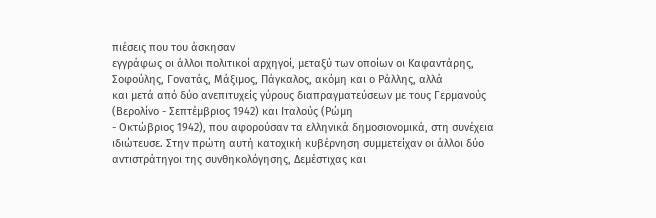πιέσεις που του άσκησαν
εγγράφως οι άλλοι πολιτικοί αρχηγοί, μεταξύ των οποίων οι Καφαντάρης, Σοφούλης, Γονατάς, Μάξιμος, Πάγκαλος, ακόμη και ο Ράλλης, αλλά
και μετά από δύο ανεπιτυχείς γύρους διαπραγματεύσεων με τους Γερμανούς (Βερολίνο - Σεπτέμβριος 1942) και Ιταλούς (Ρώμη
- Οκτώβριος 1942), που αφορούσαν τα ελληνικά δημοσιονομικά, στη συνέχεια
ιδιώτευσε. Στην πρώτη αυτή κατοχική κυβέρνηση συμμετείχαν οι άλλοι δύο
αντιστράτηγοι της συνθηκολόγησης, Δεμέστιχας και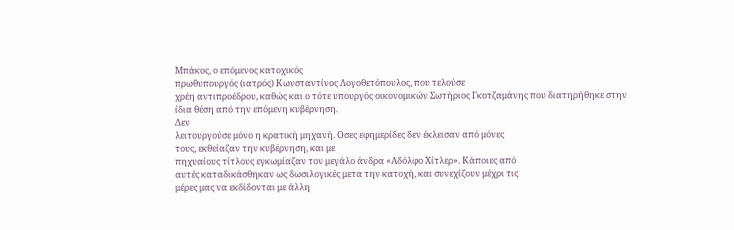Μπάκος, ο επόμενος κατοχικός
πρωθυπουργός (ιατρός) Κωνσταντίνος Λογοθετόπουλος, που τελούσε
χρέη αντιπροέδρου, καθώς και ο τότε υπουργός οικονομικών Σωτήριος Γκοτζαμάνης που διατηρήθηκε στην
ίδια θέση από την επόμενη κυβέρνηση.
Δεν
λειτουργούσε μόνο η κρατική μηχανή. Οσες εφημερίδες δεν έκλεισαν από μόνες
τους, εκθείαζαν την κυβέρνηση, και με
πηχυαίους τίτλους εγκωμίαζαν τον μεγάλο άνδρα «Αδόλφο Χίτλερ». Κάποιες από
αυτές καταδικάσθηκαν ως δωσιλογικές μετα την κατοχή, και συνεχίζουν μέχρι τις
μέρες μας να εκδίδονται με άλλη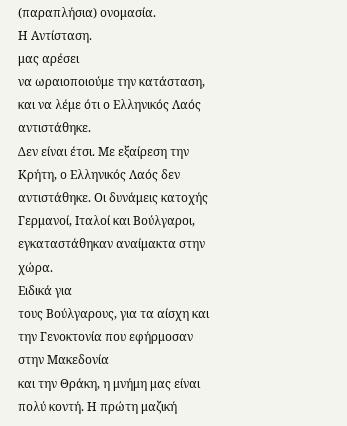(παραπλήσια) ονομασία.
Η Αντίσταση.
μας αρέσει
να ωραιοποιούμε την κατάσταση, και να λέμε ότι ο Ελληνικός Λαός αντιστάθηκε.
Δεν είναι έτσι. Με εξαίρεση την Κρήτη, ο Ελληνικός Λαός δεν αντιστάθηκε. Οι δυνάμεις κατοχής
Γερμανοί, Ιταλοί και Βούλγαροι, εγκαταστάθηκαν αναίμακτα στην χώρα.
Ειδικά για
τους Βούλγαρους, για τα αίσχη και την Γενοκτονία που εφήρμοσαν στην Μακεδονία
και την Θράκη, η μνήμη μας είναι πολύ κοντή. Η πρώτη μαζική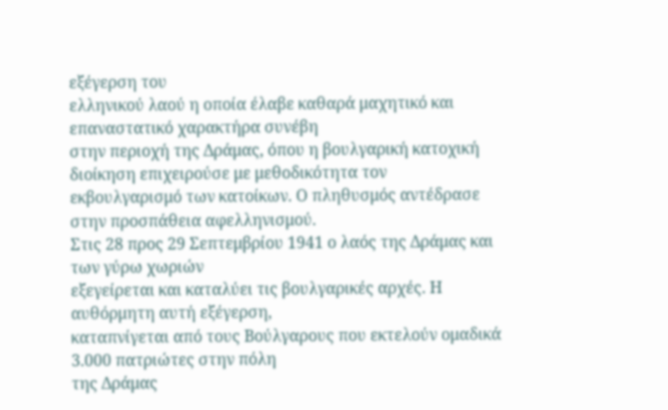εξέγερση του
ελληνικού λαού η οποία έλαβε καθαρά μαχητικό και επαναστατικό χαρακτήρα συνέβη
στην περιοχή της Δράμας, όπου η βουλγαρική κατοχική διοίκηση επιχειρούσε με μεθοδικότητα τον
εκβουλγαρισμό των κατοίκων. Ο πληθυσμός αντέδρασε στην προσπάθεια αφελληνισμού.
Στις 28 προς 29 Σεπτεμβρίου 1941 ο λαός της Δράμας και των γύρω χωριών
εξεγείρεται και καταλύει τις βουλγαρικές αρχές. Η αυθόρμητη αυτή εξέγερση,
καταπνίγεται από τους Βούλγαρους που εκτελούν ομαδικά 3.000 πατριώτες στην πόλη
της Δράμας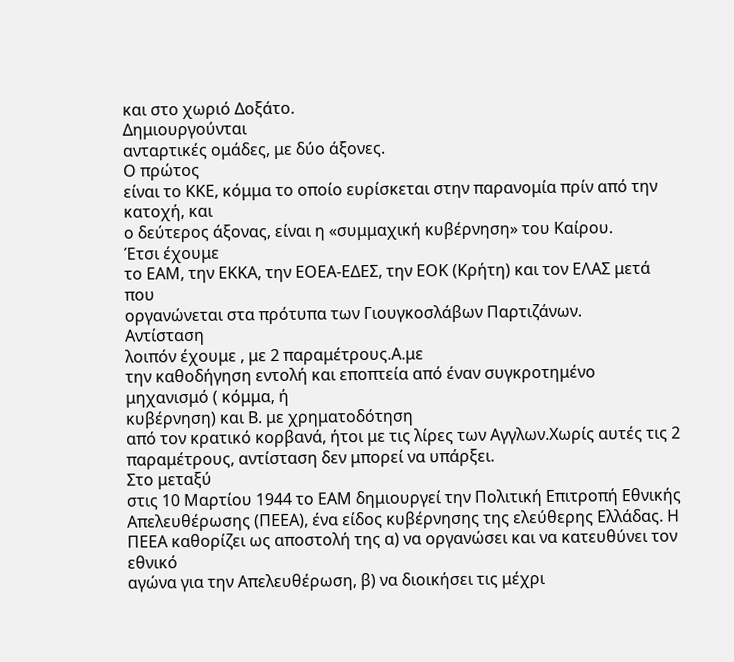και στο χωριό Δοξάτο.
Δημιουργούνται
ανταρτικές ομάδες, με δύο άξονες.
Ο πρώτος
είναι το ΚΚΕ, κόμμα το οποίο ευρίσκεται στην παρανομία πρίν από την κατοχή, και
ο δεύτερος άξονας, είναι η «συμμαχική κυβέρνηση» του Καίρου.
Έτσι έχουμε
το ΕΑΜ, την ΕΚΚΑ, την ΕΟΕΑ-ΕΔΕΣ, την ΕΟΚ (Κρήτη) και τον ΕΛΑΣ μετά που
οργανώνεται στα πρότυπα των Γιουγκοσλάβων Παρτιζάνων.
Αντίσταση
λοιπόν έχουμε , με 2 παραμέτρους.Α.με
την καθοδήγηση εντολή και εποπτεία από έναν συγκροτημένο μηχανισμό ( κόμμα, ή
κυβέρνηση) και Β. με χρηματοδότηση
από τον κρατικό κορβανά, ήτοι με τις λίρες των Αγγλων.Χωρίς αυτές τις 2
παραμέτρους, αντίσταση δεν μπορεί να υπάρξει.
Στο μεταξύ
στις 10 Μαρτίου 1944 το ΕΑΜ δημιουργεί την Πολιτική Επιτροπή Εθνικής
Απελευθέρωσης (ΠΕΕΑ), ένα είδος κυβέρνησης της ελεύθερης Ελλάδας. Η
ΠΕΕΑ καθορίζει ως αποστολή της α) να οργανώσει και να κατευθύνει τον εθνικό
αγώνα για την Απελευθέρωση, β) να διοικήσει τις μέχρι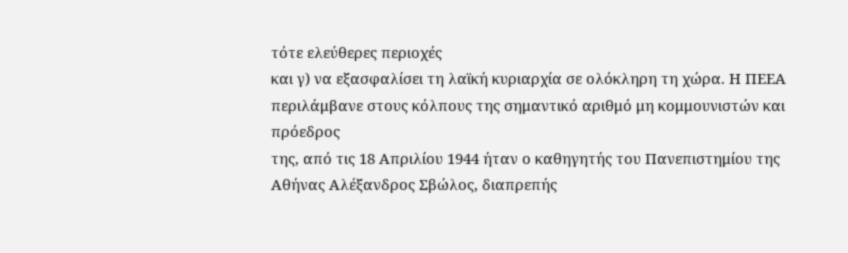τότε ελεύθερες περιοχές
και γ) να εξασφαλίσει τη λαϊκή κυριαρχία σε ολόκληρη τη χώρα. Η ΠΕΕΑ
περιλάμβανε στους κόλπους της σημαντικό αριθμό μη κομμουνιστών και πρόεδρος
της, από τις 18 Απριλίου 1944 ήταν ο καθηγητής του Πανεπιστημίου της Αθήνας Αλέξανδρος Σβώλος, διαπρεπής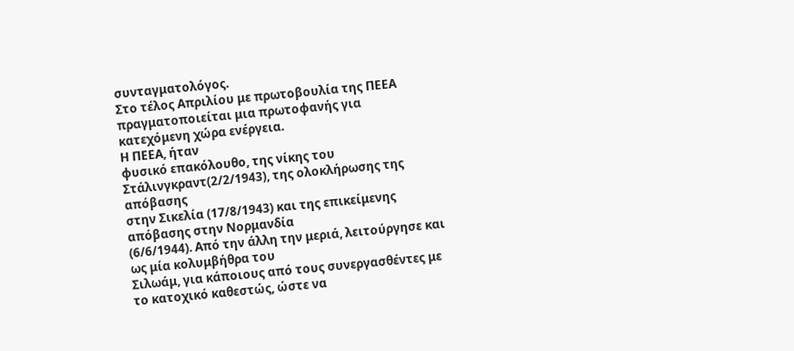συνταγματολόγος.
Στο τέλος Απριλίου με πρωτοβουλία της ΠΕΕΑ πραγματοποιείται μια πρωτοφανής για
κατεχόμενη χώρα ενέργεια.
Η ΠΕΕΑ, ήταν
φυσικό επακόλουθο, της νίκης του Στάλινγκραντ(2/2/1943), της ολοκλήρωσης της απόβασης
στην Σικελία (17/8/1943) και της επικείμενης απόβασης στην Νορμανδία
(6/6/1944). Από την άλλη την μεριά, λειτούργησε και ως μία κολυμβήθρα του
Σιλωάμ, για κάποιους από τους συνεργασθέντες με το κατοχικό καθεστώς, ώστε να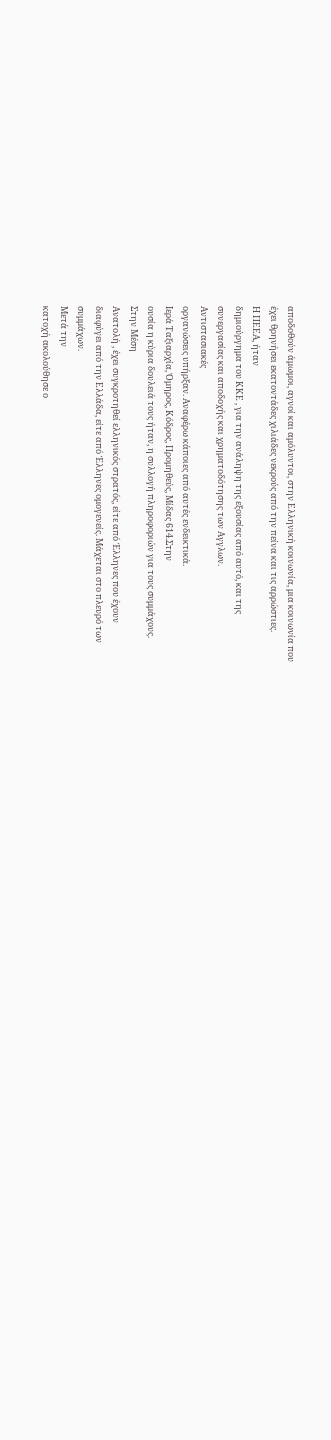αποδοθούν άμωμοι, αγνοί και αμόλυντοι, στην Ελληνική κοινωνία, μια κοινωνία που
έχει θρηνήσει εκατοντάδες χιλιάδες νεκρούς από την πείνα και τις αρρώστιες.
Η ΠΕΕΑ, ήταν
δημιούργημα του ΚΚΕ , για την ανάληψη της εξουσίας από αυτό, και της
συνεργασίας και αποδοχής και χρηματοδότησης των Αγγλων.
Αντιστασιακές
οργανώσεις υπήρξαν. Αναφέρω κάποιες από αυτές ενδεικτικά.
Ιερά Ταξιαρχία, Όμηρος, Κόδρος, Προμηθεύς, Μίδας 614.Στην
ουσία η κύρια δουλειά τους ήταν, η συλλογή πληροφοριών για τους συμμάχους.
Στην Μέση
Ανατολή , έχει συγκροτηθεί ελληνικός στρατός, είτε από Έλληνες που έχουν
διαφύγει από την Ελλάδα, είτε από Έλληνες ομογενείς. Μάχεται στο πλευρό των
συμμάχων.
Μετά την
κατοχή ακολούθησε ο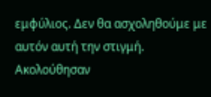εμφύλιος. Δεν θα ασχοληθούμε με αυτόν αυτή την στιγμή.
Ακολούθησαν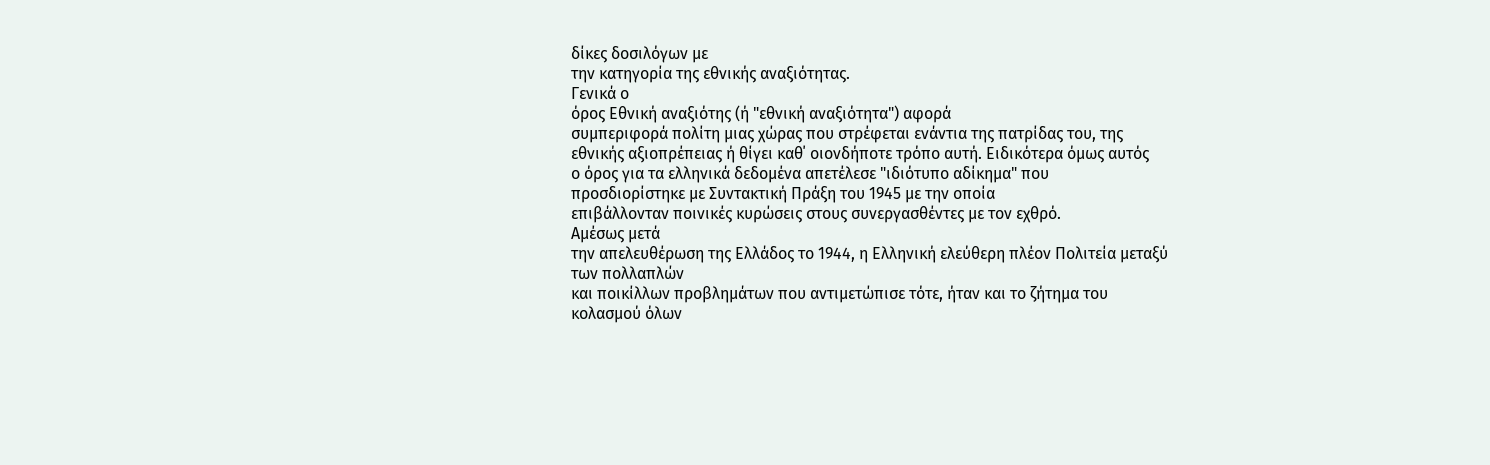δίκες δοσιλόγων με
την κατηγορία της εθνικής αναξιότητας.
Γενικά ο
όρος Εθνική αναξιότης (ή "εθνική αναξιότητα") αφορά
συμπεριφορά πολίτη μιας χώρας που στρέφεται ενάντια της πατρίδας του, της
εθνικής αξιοπρέπειας ή θίγει καθ΄ οιονδήποτε τρόπο αυτή. Ειδικότερα όμως αυτός
ο όρος για τα ελληνικά δεδομένα απετέλεσε "ιδιότυπο αδίκημα" που
προσδιορίστηκε με Συντακτική Πράξη του 1945 με την οποία
επιβάλλονταν ποινικές κυρώσεις στους συνεργασθέντες με τον εχθρό.
Αμέσως μετά
την απελευθέρωση της Ελλάδος το 1944, η Ελληνική ελεύθερη πλέον Πολιτεία μεταξύ των πολλαπλών
και ποικίλλων προβλημάτων που αντιμετώπισε τότε, ήταν και το ζήτημα του
κολασμού όλων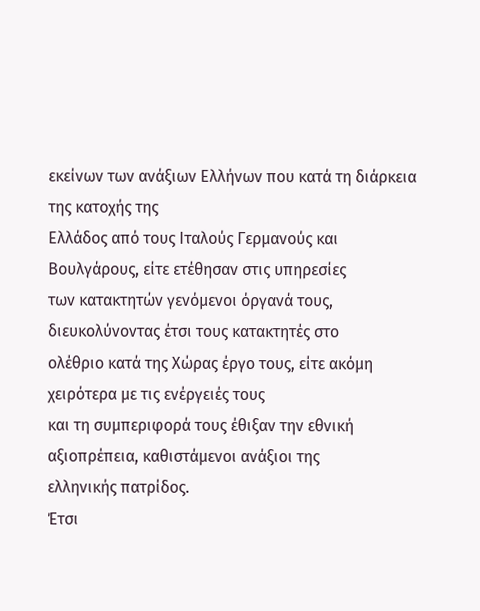εκείνων των ανάξιων Ελλήνων που κατά τη διάρκεια της κατοχής της
Ελλάδος από τους Ιταλούς Γερμανούς και Βουλγάρους, είτε ετέθησαν στις υπηρεσίες
των κατακτητών γενόμενοι όργανά τους, διευκολύνοντας έτσι τους κατακτητές στο
ολέθριο κατά της Χώρας έργο τους, είτε ακόμη χειρότερα με τις ενέργειές τους
και τη συμπεριφορά τους έθιξαν την εθνική αξιοπρέπεια, καθιστάμενοι ανάξιοι της
ελληνικής πατρίδος.
Έτσι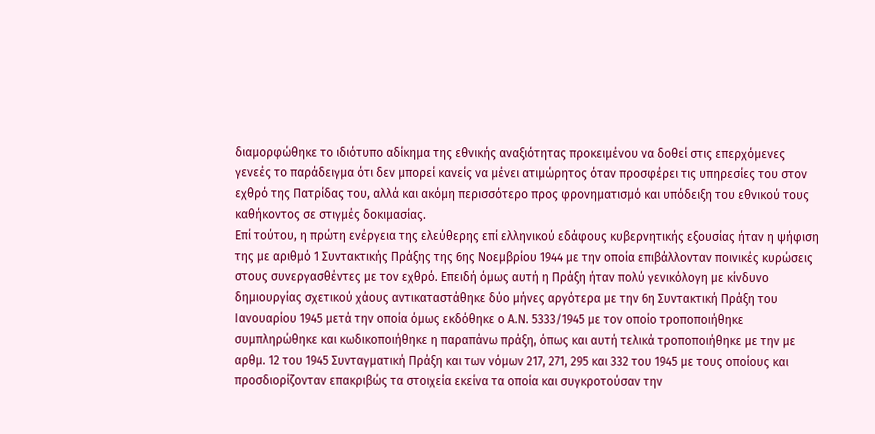διαμορφώθηκε το ιδιότυπο αδίκημα της εθνικής αναξιότητας προκειμένου να δοθεί στις επερχόμενες γενεές το παράδειγμα ότι δεν μπορεί κανείς να μένει ατιμώρητος όταν προσφέρει τις υπηρεσίες του στον εχθρό της Πατρίδας του, αλλά και ακόμη περισσότερο προς φρονηματισμό και υπόδειξη του εθνικού τους καθήκοντος σε στιγμές δοκιμασίας.
Επί τούτου, η πρώτη ενέργεια της ελεύθερης επί ελληνικού εδάφους κυβερνητικής εξουσίας ήταν η ψήφιση της με αριθμό 1 Συντακτικής Πράξης της 6ης Νοεμβρίου 1944 με την οποία επιβάλλονταν ποινικές κυρώσεις στους συνεργασθέντες με τον εχθρό. Επειδή όμως αυτή η Πράξη ήταν πολύ γενικόλογη με κίνδυνο δημιουργίας σχετικού χάους αντικαταστάθηκε δύο μήνες αργότερα με την 6η Συντακτική Πράξη του Ιανουαρίου 1945 μετά την οποία όμως εκδόθηκε ο Α.Ν. 5333/1945 με τον οποίο τροποποιήθηκε συμπληρώθηκε και κωδικοποιήθηκε η παραπάνω πράξη, όπως και αυτή τελικά τροποποιήθηκε με την με αρθμ. 12 του 1945 Συνταγματική Πράξη και των νόμων 217, 271, 295 και 332 του 1945 με τους οποίους και προσδιορίζονταν επακριβώς τα στοιχεία εκείνα τα οποία και συγκροτούσαν την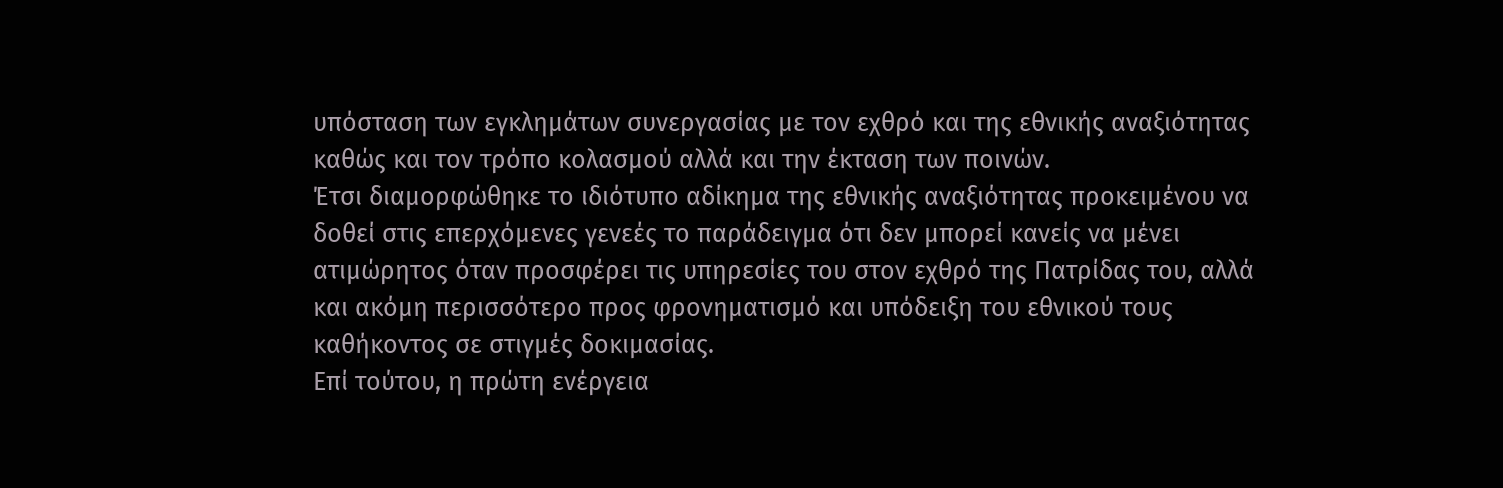υπόσταση των εγκλημάτων συνεργασίας με τον εχθρό και της εθνικής αναξιότητας καθώς και τον τρόπο κολασμού αλλά και την έκταση των ποινών.
Έτσι διαμορφώθηκε το ιδιότυπο αδίκημα της εθνικής αναξιότητας προκειμένου να δοθεί στις επερχόμενες γενεές το παράδειγμα ότι δεν μπορεί κανείς να μένει ατιμώρητος όταν προσφέρει τις υπηρεσίες του στον εχθρό της Πατρίδας του, αλλά και ακόμη περισσότερο προς φρονηματισμό και υπόδειξη του εθνικού τους καθήκοντος σε στιγμές δοκιμασίας.
Επί τούτου, η πρώτη ενέργεια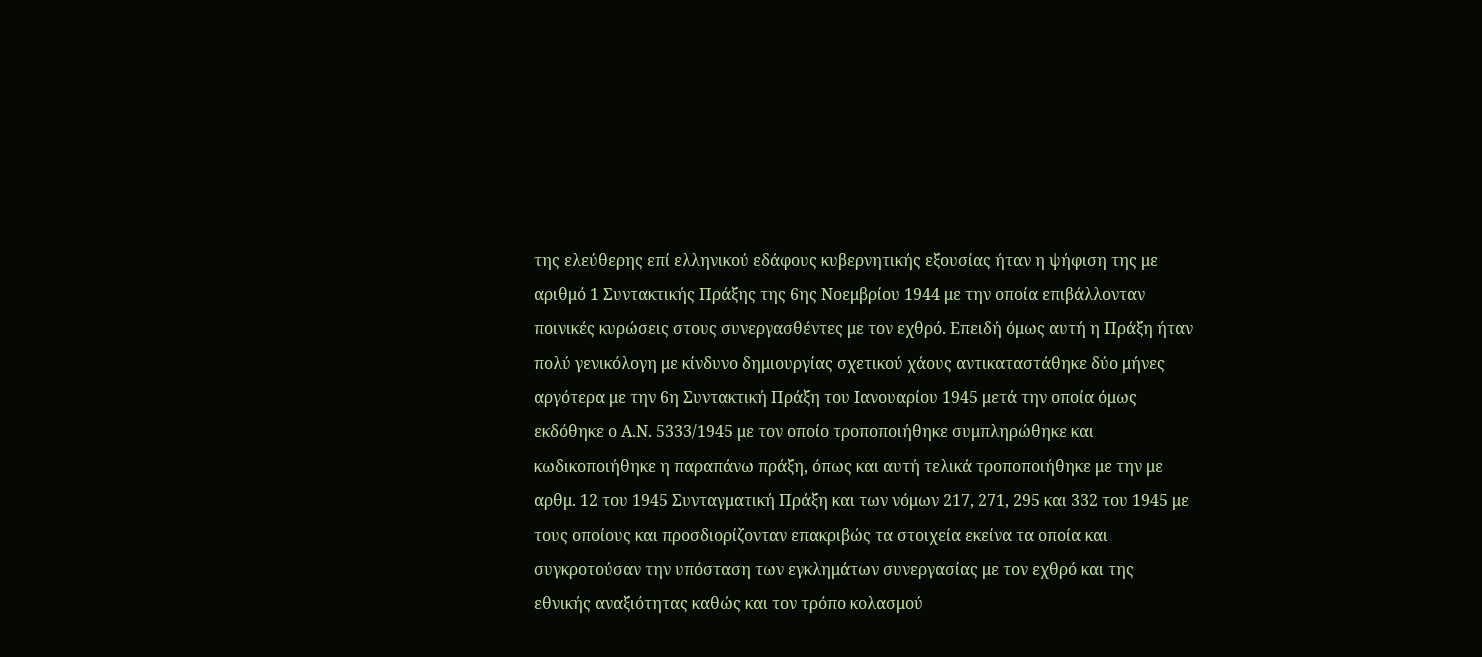της ελεύθερης επί ελληνικού εδάφους κυβερνητικής εξουσίας ήταν η ψήφιση της με αριθμό 1 Συντακτικής Πράξης της 6ης Νοεμβρίου 1944 με την οποία επιβάλλονταν ποινικές κυρώσεις στους συνεργασθέντες με τον εχθρό. Επειδή όμως αυτή η Πράξη ήταν πολύ γενικόλογη με κίνδυνο δημιουργίας σχετικού χάους αντικαταστάθηκε δύο μήνες αργότερα με την 6η Συντακτική Πράξη του Ιανουαρίου 1945 μετά την οποία όμως εκδόθηκε ο Α.Ν. 5333/1945 με τον οποίο τροποποιήθηκε συμπληρώθηκε και κωδικοποιήθηκε η παραπάνω πράξη, όπως και αυτή τελικά τροποποιήθηκε με την με αρθμ. 12 του 1945 Συνταγματική Πράξη και των νόμων 217, 271, 295 και 332 του 1945 με τους οποίους και προσδιορίζονταν επακριβώς τα στοιχεία εκείνα τα οποία και συγκροτούσαν την υπόσταση των εγκλημάτων συνεργασίας με τον εχθρό και της εθνικής αναξιότητας καθώς και τον τρόπο κολασμού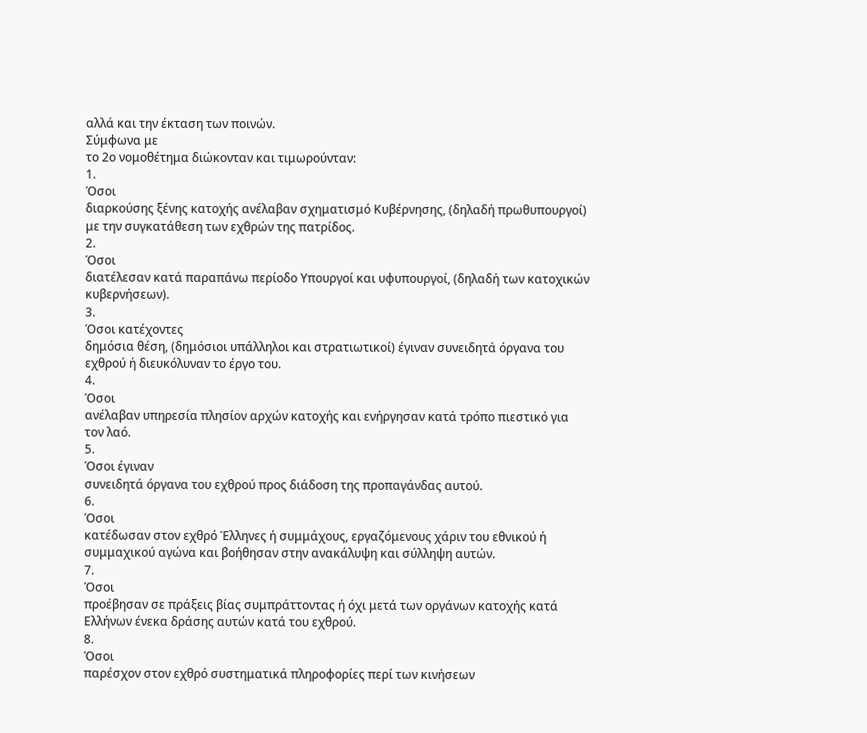αλλά και την έκταση των ποινών.
Σύμφωνα με
το 2ο νομοθέτημα διώκονταν και τιμωρούνταν:
1.
Όσοι
διαρκούσης ξένης κατοχής ανέλαβαν σχηματισμό Κυβέρνησης, (δηλαδή πρωθυπουργοί)
με την συγκατάθεση των εχθρών της πατρίδος.
2.
Όσοι
διατέλεσαν κατά παραπάνω περίοδο Υπουργοί και υφυπουργοί, (δηλαδή των κατοχικών
κυβερνήσεων).
3.
Όσοι κατέχοντες
δημόσια θέση, (δημόσιοι υπάλληλοι και στρατιωτικοί) έγιναν συνειδητά όργανα του
εχθρού ή διευκόλυναν το έργο του.
4.
Όσοι
ανέλαβαν υπηρεσία πλησίον αρχών κατοχής και ενήργησαν κατά τρόπο πιεστικό για
τον λαό.
5.
Όσοι έγιναν
συνειδητά όργανα του εχθρού προς διάδοση της προπαγάνδας αυτού.
6.
Όσοι
κατέδωσαν στον εχθρό Έλληνες ή συμμάχους, εργαζόμενους χάριν του εθνικού ή
συμμαχικού αγώνα και βοήθησαν στην ανακάλυψη και σύλληψη αυτών.
7.
Όσοι
προέβησαν σε πράξεις βίας συμπράττοντας ή όχι μετά των οργάνων κατοχής κατά
Ελλήνων ένεκα δράσης αυτών κατά του εχθρού.
8.
Όσοι
παρέσχον στον εχθρό συστηματικά πληροφορίες περί των κινήσεων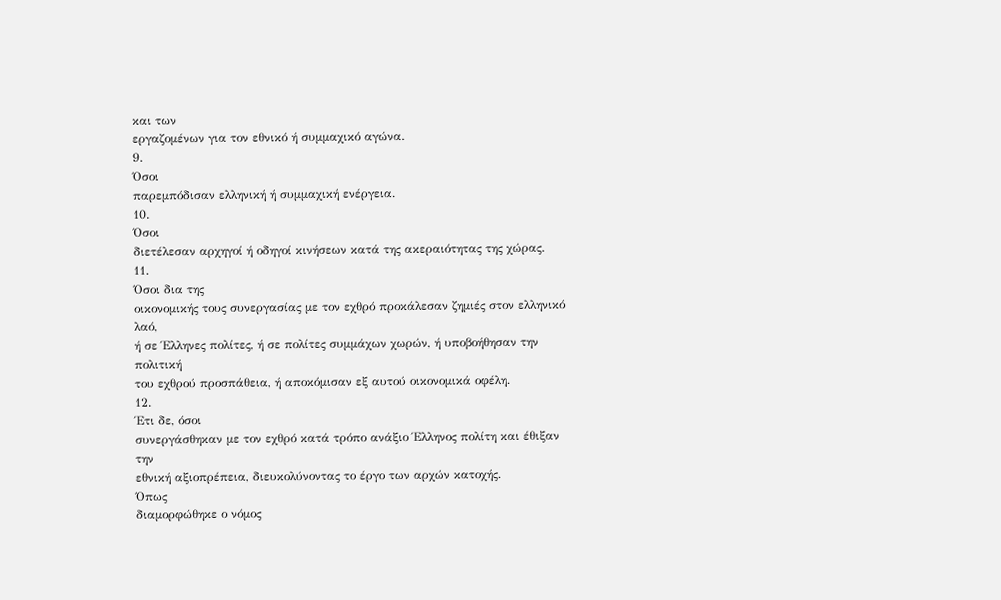και των
εργαζομένων για τον εθνικό ή συμμαχικό αγώνα.
9.
Όσοι
παρεμπόδισαν ελληνική ή συμμαχική ενέργεια.
10.
Όσοι
διετέλεσαν αρχηγοί ή οδηγοί κινήσεων κατά της ακεραιότητας της χώρας.
11.
Όσοι δια της
οικονομικής τους συνεργασίας με τον εχθρό προκάλεσαν ζημιές στον ελληνικό λαό,
ή σε Έλληνες πολίτες, ή σε πολίτες συμμάχων χωρών, ή υποβοήθησαν την πολιτική
του εχθρού προσπάθεια, ή αποκόμισαν εξ αυτού οικονομικά οφέλη.
12.
Έτι δε, όσοι
συνεργάσθηκαν με τον εχθρό κατά τρόπο ανάξιο Έλληνος πολίτη και έθιξαν την
εθνική αξιοπρέπεια, διευκολύνοντας το έργο των αρχών κατοχής.
Όπως
διαμορφώθηκε ο νόμος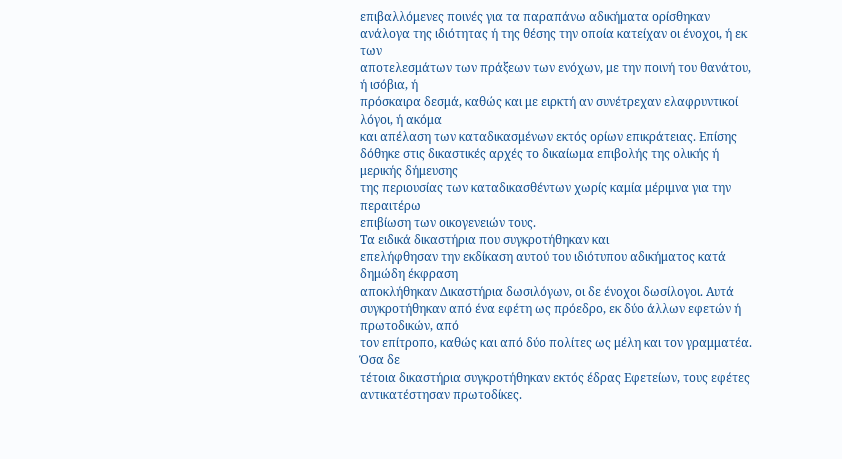επιβαλλόμενες ποινές για τα παραπάνω αδικήματα ορίσθηκαν
ανάλογα της ιδιότητας ή της θέσης την οποία κατείχαν οι ένοχοι, ή εκ των
αποτελεσμάτων των πράξεων των ενόχων, με την ποινή του θανάτου, ή ισόβια, ή
πρόσκαιρα δεσμά, καθώς και με ειρκτή αν συνέτρεχαν ελαφρυντικοί λόγοι, ή ακόμα
και απέλαση των καταδικασμένων εκτός ορίων επικράτειας. Επίσης
δόθηκε στις δικαστικές αρχές το δικαίωμα επιβολής της ολικής ή μερικής δήμευσης
της περιουσίας των καταδικασθέντων χωρίς καμία μέριμνα για την περαιτέρω
επιβίωση των οικογενειών τους.
Τα ειδικά δικαστήρια που συγκροτήθηκαν και
επελήφθησαν την εκδίκαση αυτού του ιδιότυπου αδικήματος κατά δημώδη έκφραση
αποκλήθηκαν Δικαστήρια δωσιλόγων, οι δε ένοχοι δωσίλογοι. Αυτά
συγκροτήθηκαν από ένα εφέτη ως πρόεδρο, εκ δύο άλλων εφετών ή πρωτοδικών, από
τον επίτροπο, καθώς και από δύο πολίτες ως μέλη και τον γραμματέα. Όσα δε
τέτοια δικαστήρια συγκροτήθηκαν εκτός έδρας Εφετείων, τους εφέτες
αντικατέστησαν πρωτοδίκες.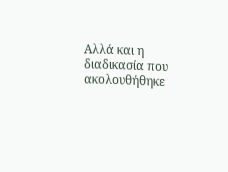Αλλά και η
διαδικασία που ακολουθήθηκε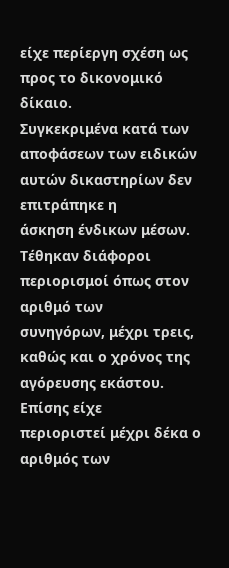είχε περίεργη σχέση ως προς το δικονομικό δίκαιο.
Συγκεκριμένα κατά των αποφάσεων των ειδικών αυτών δικαστηρίων δεν επιτράπηκε η
άσκηση ένδικων μέσων. Τέθηκαν διάφοροι περιορισμοί όπως στον αριθμό των
συνηγόρων, μέχρι τρεις, καθώς και ο χρόνος της αγόρευσης εκάστου. Επίσης είχε
περιοριστεί μέχρι δέκα ο αριθμός των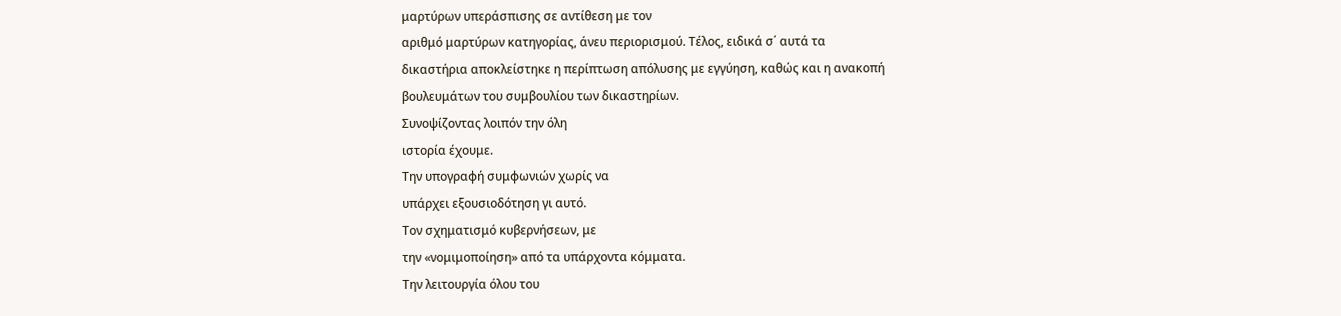μαρτύρων υπεράσπισης σε αντίθεση με τον
αριθμό μαρτύρων κατηγορίας, άνευ περιορισμού. Τέλος, ειδικά σ΄ αυτά τα
δικαστήρια αποκλείστηκε η περίπτωση απόλυσης με εγγύηση, καθώς και η ανακοπή
βουλευμάτων του συμβουλίου των δικαστηρίων.
Συνοψίζοντας λοιπόν την όλη
ιστορία έχουμε.
Την υπογραφή συμφωνιών χωρίς να
υπάρχει εξουσιοδότηση γι αυτό.
Τον σχηματισμό κυβερνήσεων, με
την «νομιμοποίηση» από τα υπάρχοντα κόμματα.
Την λειτουργία όλου του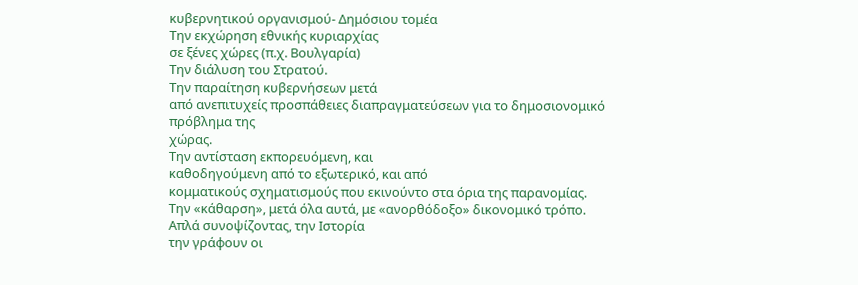κυβερνητικού οργανισμού- Δημόσιου τομέα
Την εκχώρηση εθνικής κυριαρχίας
σε ξένες χώρες (π.χ. Βουλγαρία)
Την διάλυση του Στρατού.
Την παραίτηση κυβερνήσεων μετά
από ανεπιτυχείς προσπάθειες διαπραγματεύσεων για το δημοσιονομικό πρόβλημα της
χώρας.
Την αντίσταση εκπορευόμενη, και
καθοδηγούμενη από το εξωτερικό, και από
κομματικούς σχηματισμούς που εκινούντο στα όρια της παρανομίας.
Την «κάθαρση», μετά όλα αυτά, με «ανορθόδοξο» δικονομικό τρόπο.
Απλά συνοψίζοντας, την Ιστορία
την γράφουν οι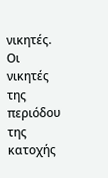νικητές. Οι νικητές της περιόδου της κατοχής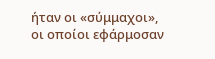ήταν οι «σύμμαχοι»,
οι οποίοι εφάρμοσαν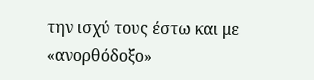την ισχύ τους έστω και με «ανορθόδοξο»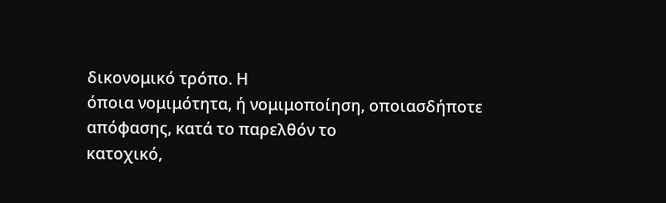δικονομικό τρόπο. Η
όποια νομιμότητα, ή νομιμοποίηση, οποιασδήποτε απόφασης, κατά το παρελθόν το
κατοχικό,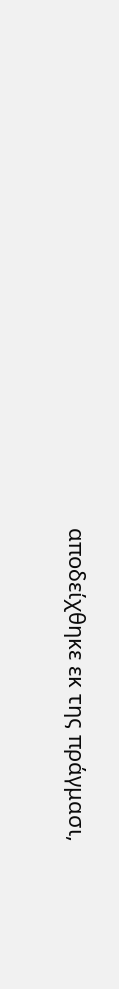αποδείχθηκε εκ της πράγμασι,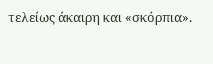τελείως άκαιρη και «σκόρπια».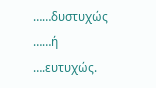……δυστυχώς
……ή ….ευτυχώς.